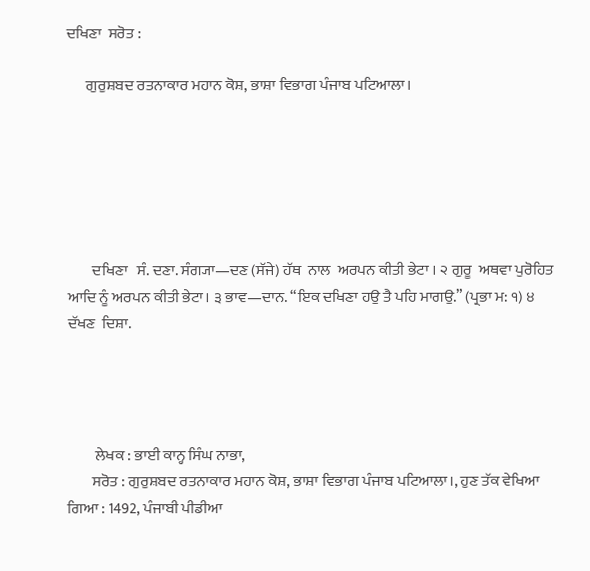ਦਖਿਣਾ  ਸਰੋਤ :

      ਗੁਰੁਸ਼ਬਦ ਰਤਨਾਕਾਰ ਮਹਾਨ ਕੋਸ਼, ਭਾਸ਼ਾ ਵਿਭਾਗ ਪੰਜਾਬ ਪਟਿਆਲਾ।






        ਦਖਿਣਾ   ਸੰ. ਦਣਾ. ਸੰਗ੍ਯਾ—ਦਣ (ਸੱਜੇ) ਹੱਥ  ਨਾਲ  ਅਰਪਨ ਕੀਤੀ ਭੇਟਾ । ੨ ਗੁਰੂ  ਅਥਵਾ ਪੁਰੋਹਿਤ ਆਦਿ ਨੂੰ ਅਰਪਨ ਕੀਤੀ ਭੇਟਾ। ੩ ਭਾਵ—ਦਾਨ. “ਇਕ ਦਖਿਣਾ ਹਉ ਤੈ ਪਹਿ ਮਾਗਉ.” (ਪ੍ਰਭਾ ਮ: ੧) ੪ ਦੱਖਣ  ਦਿਸ਼ਾ.




         ਲੇਖਕ : ਭਾਈ ਕਾਨ੍ਹ ਸਿੰਘ ਨਾਭਾ,
        ਸਰੋਤ : ਗੁਰੁਸ਼ਬਦ ਰਤਨਾਕਾਰ ਮਹਾਨ ਕੋਸ਼, ਭਾਸ਼ਾ ਵਿਭਾਗ ਪੰਜਾਬ ਪਟਿਆਲਾ।, ਹੁਣ ਤੱਕ ਵੇਖਿਆ ਗਿਆ : 1492, ਪੰਜਾਬੀ ਪੀਡੀਆ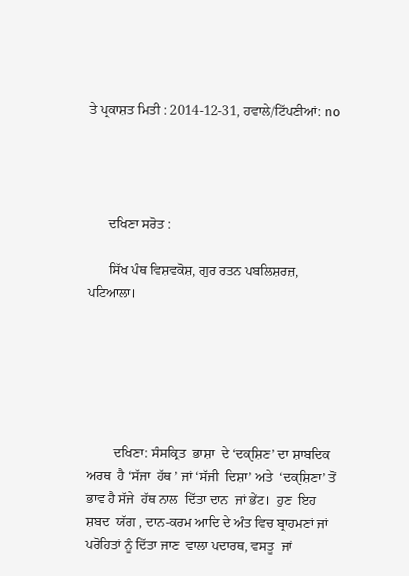ਤੇ ਪ੍ਰਕਾਸ਼ਤ ਮਿਤੀ : 2014-12-31, ਹਵਾਲੇ/ਟਿੱਪਣੀਆਂ: no




      ਦਖਿਣਾ ਸਰੋਤ :

      ਸਿੱਖ ਪੰਥ ਵਿਸ਼ਵਕੋਸ਼, ਗੁਰ ਰਤਨ ਪਬਲਿਸ਼ਰਜ਼, ਪਟਿਆਲਾ।






        ਦਖਿਣਾ: ਸੰਸਕ੍ਰਿਤ  ਭਾਸ਼ਾ  ਦੇ ‘ਦਕੑਸ਼ਿਣ’ ਦਾ ਸ਼ਾਬਦਿਕ ਅਰਥ  ਹੈ ‘ਸੱਜਾ  ਹੱਥ ’ ਜਾਂ ‘ਸੱਜੀ  ਦਿਸ਼ਾ’ ਅਤੇ  ‘ਦਕੑਸ਼ਿਣਾ’ ਤੋਂ ਭਾਵ ਹੈ ਸੱਜੇ  ਹੱਥ ਨਾਲ  ਦਿੱਤਾ ਦਾਨ  ਜਾਂ ਭੇਂਟ।  ਹੁਣ  ਇਹ ਸ਼ਬਦ  ਯੱਗ , ਦਾਨ-ਕਰਮ ਆਦਿ ਦੇ ਅੰਤ ਵਿਚ ਬ੍ਰਾਹਮਣਾਂ ਜਾਂ ਪਰੋਹਿਤਾਂ ਨੂੰ ਦਿੱਤਾ ਜਾਣ  ਵਾਲਾ ਪਦਾਰਥ, ਵਸਤੂ  ਜਾਂ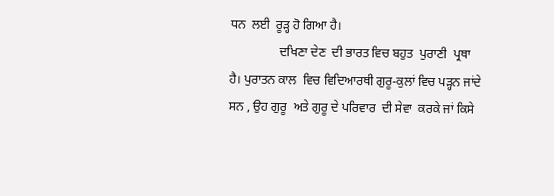ਧਨ  ਲਈ  ਰੂੜ੍ਹ ਹੋ ਗਿਆ ਹੈ।
                ਦਖਿਣਾ ਦੇਣ  ਦੀ ਭਾਰਤ ਵਿਚ ਬਹੁਤ  ਪੁਰਾਣੀ  ਪ੍ਰਥਾ  ਹੈ। ਪੁਰਾਤਨ ਕਾਲ  ਵਿਚ ਵਿਦਿਆਰਥੀ ਗੁਰੂ-ਕੁਲਾਂ ਵਿਚ ਪੜ੍ਹਨ ਜਾਂਦੇ  ਸਨ , ਉਹ ਗੁਰੂ  ਅਤੇ ਗੁਰੂ ਦੇ ਪਰਿਵਾਰ  ਦੀ ਸੇਵਾ  ਕਰਕੇ ਜਾਂ ਕਿਸੇ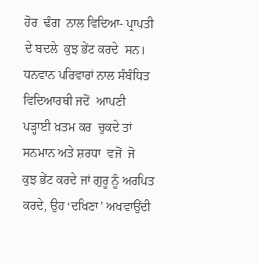ਹੋਰ  ਢੰਗ  ਨਾਲ ਵਿਦਿਆ- ਪ੍ਰਾਪਤੀ  ਦੇ ਬਦਲੇ  ਕੁਝ ਭੇਂਟ ਕਰਦੇ  ਸਨ। ਧਨਵਾਨ ਪਰਿਵਾਰਾਂ ਨਾਲ ਸੰਬੰਧਿਤ ਵਿਦਿਆਰਥੀ ਜਦੋਂ  ਆਪਣੀ ਪੜ੍ਹਾਈ ਖ਼ਤਮ ਕਰ  ਚੁਕਦੇ ਤਾਂ ਸਨਮਾਨ ਅਤੇ ਸ਼ਰਧਾ  ਵਜੋਂ  ਜੋ  ਕੁਝ ਭੇਂਟ ਕਰਦੇ ਜਾਂ ਗੁਰੂ ਨੂੰ ਅਰਪਿਤ ਕਰਦੇ, ਉਹ ‘ਦਖਿਣਾ’ ਅਖਵਾਉਂਦੀ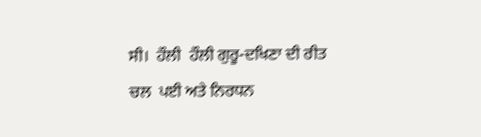ਸੀ।  ਹੌਲੀ  ਹੌਲੀ ਗੁਰੂ-ਦਖਿਣਾ ਦੀ ਰੀਤ  ਚਲ  ਪਈ ਅਤੇ ਨਿਰਧਨ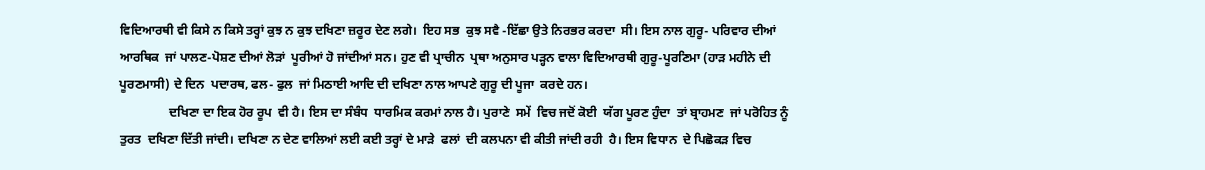ਵਿਦਿਆਰਥੀ ਵੀ ਕਿਸੇ ਨ ਕਿਸੇ ਤਰ੍ਹਾਂ ਕੁਝ ਨ ਕੁਝ ਦਖਿਣਾ ਜ਼ਰੂਰ ਦੇਣ ਲਗੇ।  ਇਹ ਸਭ  ਕੁਝ ਸਵੈ -ਇੱਛਾ ਉਤੇ ਨਿਰਭਰ ਕਰਦਾ  ਸੀ। ਇਸ ਨਾਲ ਗੁਰੂ- ਪਰਿਵਾਰ ਦੀਆਂ ਆਰਥਿਕ  ਜਾਂ ਪਾਲਣ-ਪੋਸ਼ਣ ਦੀਆਂ ਲੋੜਾਂ  ਪੂਰੀਆਂ ਹੋ ਜਾਂਦੀਆਂ ਸਨ। ਹੁਣ ਵੀ ਪ੍ਰਾਚੀਨ  ਪ੍ਰਥਾ ਅਨੁਸਾਰ ਪੜ੍ਹਨ ਵਾਲਾ ਵਿਦਿਆਰਥੀ ਗੁਰੂ-ਪੂਰਣਿਮਾ (ਹਾੜ ਮਹੀਨੇ ਦੀ ਪੂਰਣਮਾਸੀ) ਦੇ ਦਿਨ  ਪਦਾਰਥ, ਫਲ- ਫੁਲ  ਜਾਂ ਮਿਠਾਈ ਆਦਿ ਦੀ ਦਖਿਣਾ ਨਾਲ ਆਪਣੇ ਗੁਰੂ ਦੀ ਪੂਜਾ  ਕਰਦੇ ਹਨ।
                ਦਖਿਣਾ ਦਾ ਇਕ ਹੋਰ ਰੂਪ  ਵੀ ਹੈ। ਇਸ ਦਾ ਸੰਬੰਧ  ਧਾਰਮਿਕ ਕਰਮਾਂ ਨਾਲ ਹੈ। ਪੁਰਾਣੇ  ਸਮੇਂ  ਵਿਚ ਜਦੋਂ ਕੋਈ  ਯੱਗ ਪੂਰਣ ਹੁੰਦਾ  ਤਾਂ ਬ੍ਰਾਹਮਣ  ਜਾਂ ਪਰੋਹਿਤ ਨੂੰ ਤੁਰਤ  ਦਖਿਣਾ ਦਿੱਤੀ ਜਾਂਦੀ। ਦਖਿਣਾ ਨ ਦੇਣ ਵਾਲਿਆਂ ਲਈ ਕਈ ਤਰ੍ਹਾਂ ਦੇ ਮਾੜੇ  ਫਲਾਂ  ਦੀ ਕਲਪਨਾ ਵੀ ਕੀਤੀ ਜਾਂਦੀ ਰਹੀ  ਹੈ। ਇਸ ਵਿਧਾਨ  ਦੇ ਪਿਛੋਕੜ ਵਿਚ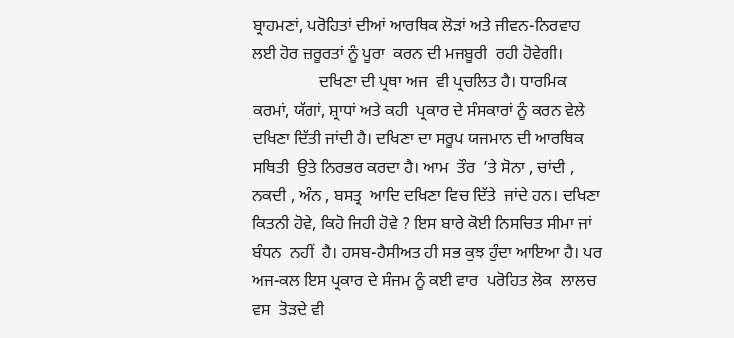ਬ੍ਰਾਹਮਣਾਂ, ਪਰੋਹਿਤਾਂ ਦੀਆਂ ਆਰਥਿਕ ਲੋੜਾਂ ਅਤੇ ਜੀਵਨ-ਨਿਰਵਾਹ ਲਈ ਹੋਰ ਜ਼ਰੂਰਤਾਂ ਨੂੰ ਪੂਰਾ  ਕਰਨ ਦੀ ਮਜਬੂਰੀ  ਰਹੀ ਹੋਵੇਗੀ।
                ਦਖਿਣਾ ਦੀ ਪ੍ਰਥਾ ਅਜ  ਵੀ ਪ੍ਰਚਲਿਤ ਹੈ। ਧਾਰਮਿਕ ਕਰਮਾਂ, ਯੱਗਾਂ, ਸ਼੍ਰਾਧਾਂ ਅਤੇ ਕਹੀ  ਪ੍ਰਕਾਰ ਦੇ ਸੰਸਕਾਰਾਂ ਨੂੰ ਕਰਨ ਵੇਲੇ  ਦਖਿਣਾ ਦਿੱਤੀ ਜਾਂਦੀ ਹੈ। ਦਖਿਣਾ ਦਾ ਸਰੂਪ ਯਜਮਾਨ ਦੀ ਆਰਥਿਕ ਸਥਿਤੀ  ਉਤੇ ਨਿਰਭਰ ਕਰਦਾ ਹੈ। ਆਮ  ਤੌਰ  ’ਤੇ ਸੋਨਾ , ਚਾਂਦੀ , ਨਕਦੀ , ਅੰਨ , ਬਸਤ੍ਰ  ਆਦਿ ਦਖਿਣਾ ਵਿਚ ਦਿੱਤੇ  ਜਾਂਦੇ ਹਨ। ਦਖਿਣਾ ਕਿਤਨੀ ਹੋਵੇ, ਕਿਹੋ ਜਿਹੀ ਹੋਵੇ ? ਇਸ ਬਾਰੇ ਕੋਈ ਨਿਸਚਿਤ ਸੀਮਾ ਜਾਂ ਬੰਧਨ  ਨਹੀਂ  ਹੈ। ਹਸਬ-ਹੈਸੀਅਤ ਹੀ ਸਭ ਕੁਝ ਹੁੰਦਾ ਆਇਆ ਹੈ। ਪਰ  ਅਜ-ਕਲ ਇਸ ਪ੍ਰਕਾਰ ਦੇ ਸੰਜਮ ਨੂੰ ਕਈ ਵਾਰ  ਪਰੋਹਿਤ ਲੋਕ  ਲਾਲਚ  ਵਸ  ਤੋੜਦੇ ਵੀ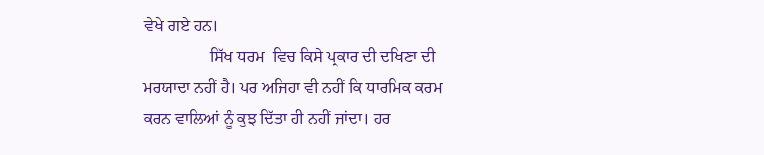ਵੇਖੇ ਗਏ ਹਨ।
                ਸਿੱਖ ਧਰਮ  ਵਿਚ ਕਿਸੇ ਪ੍ਰਕਾਰ ਦੀ ਦਖਿਣਾ ਦੀ ਮਰਯਾਦਾ ਨਹੀਂ ਹੈ। ਪਰ ਅਜਿਹਾ ਵੀ ਨਹੀਂ ਕਿ ਧਾਰਮਿਕ ਕਰਮ  ਕਰਨ ਵਾਲਿਆਂ ਨੂੰ ਕੁਝ ਦਿੱਤਾ ਹੀ ਨਹੀਂ ਜਾਂਦਾ। ਹਰ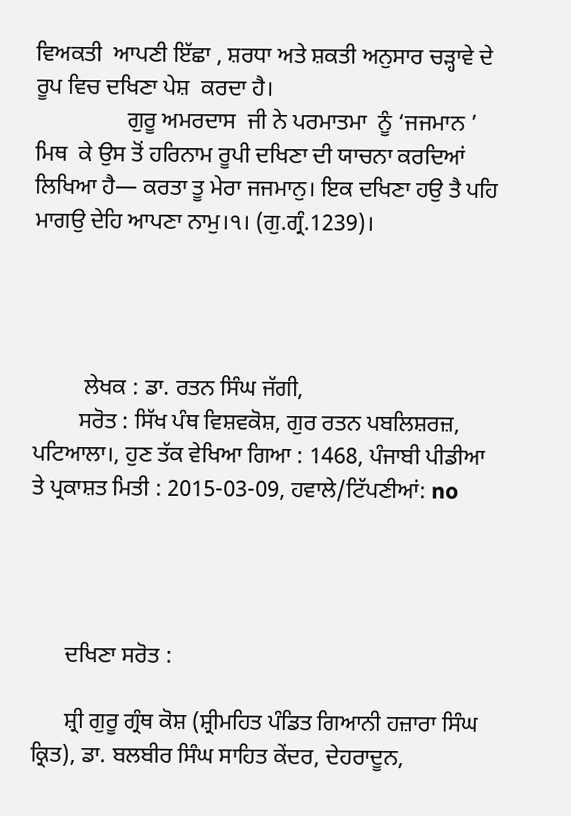ਵਿਅਕਤੀ  ਆਪਣੀ ਇੱਛਾ , ਸ਼ਰਧਾ ਅਤੇ ਸ਼ਕਤੀ ਅਨੁਸਾਰ ਚੜ੍ਹਾਵੇ ਦੇ ਰੂਪ ਵਿਚ ਦਖਿਣਾ ਪੇਸ਼  ਕਰਦਾ ਹੈ।
                ਗੁਰੂ ਅਮਰਦਾਸ  ਜੀ ਨੇ ਪਰਮਾਤਮਾ  ਨੂੰ ‘ਜਜਮਾਨ ’ ਮਿਥ  ਕੇ ਉਸ ਤੋਂ ਹਰਿਨਾਮ ਰੂਪੀ ਦਖਿਣਾ ਦੀ ਯਾਚਨਾ ਕਰਦਿਆਂ ਲਿਖਿਆ ਹੈ— ਕਰਤਾ ਤੂ ਮੇਰਾ ਜਜਮਾਨੁ। ਇਕ ਦਖਿਣਾ ਹਉ ਤੈ ਪਹਿ ਮਾਗਉ ਦੇਹਿ ਆਪਣਾ ਨਾਮੁ।੧। (ਗੁ.ਗ੍ਰੰ.1239)।




         ਲੇਖਕ : ਡਾ. ਰਤਨ ਸਿੰਘ ਜੱਗੀ,
        ਸਰੋਤ : ਸਿੱਖ ਪੰਥ ਵਿਸ਼ਵਕੋਸ਼, ਗੁਰ ਰਤਨ ਪਬਲਿਸ਼ਰਜ਼, ਪਟਿਆਲਾ।, ਹੁਣ ਤੱਕ ਵੇਖਿਆ ਗਿਆ : 1468, ਪੰਜਾਬੀ ਪੀਡੀਆ ਤੇ ਪ੍ਰਕਾਸ਼ਤ ਮਿਤੀ : 2015-03-09, ਹਵਾਲੇ/ਟਿੱਪਣੀਆਂ: no




      ਦਖਿਣਾ ਸਰੋਤ :

      ਸ਼੍ਰੀ ਗੁਰੂ ਗ੍ਰੰਥ ਕੋਸ਼ (ਸ਼੍ਰੀਮਹਿਤ ਪੰਡਿਤ ਗਿਆਨੀ ਹਜ਼ਾਰਾ ਸਿੰਘ ਕ੍ਰਿਤ), ਡਾ. ਬਲਬੀਰ ਸਿੰਘ ਸਾਹਿਤ ਕੇਂਦਰ, ਦੇਹਰਾਦੂਨ,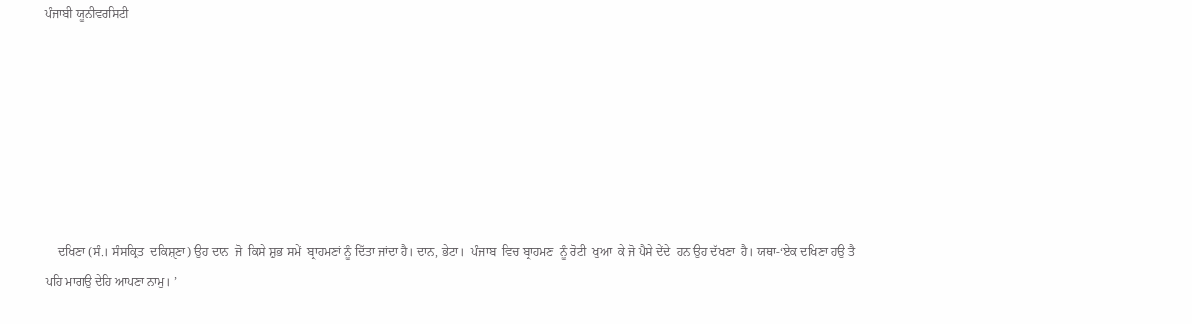ਪੰਜਾਬੀ ਯੂਨੀਵਰਸਿਟੀ







    ਦਖਿਣਾ (ਸੰ.। ਸੰਸਕ੍ਰਿਤ  ਦਕਿਸ਼ੑਣਾ) ਉਹ ਦਾਨ  ਜੋ  ਕਿਸੇ ਸ਼ੁਭ ਸਮੇਂ  ਬ੍ਰਾਹਮਣਾਂ ਨੂੰ ਦਿੱਤਾ ਜਾਂਦਾ ਹੈ। ਦਾਨ, ਭੇਟਾ।  ਪੰਜਾਬ  ਵਿਚ ਬ੍ਰਾਹਮਣ  ਨੂੰ ਰੋਟੀ  ਖੁਆ  ਕੇ ਜੋ ਪੈਸੇ ਦੇਂਦੇ  ਹਨ ਉਹ ਦੱਖਣਾ  ਹੈ। ਯਥਾ-‘ਏਕ ਦਖਿਣਾ ਹਉ ਤੈ ਪਹਿ ਮਾਗਉ ਦੇਹਿ ਆਪਣਾ ਨਾਮੁ। ’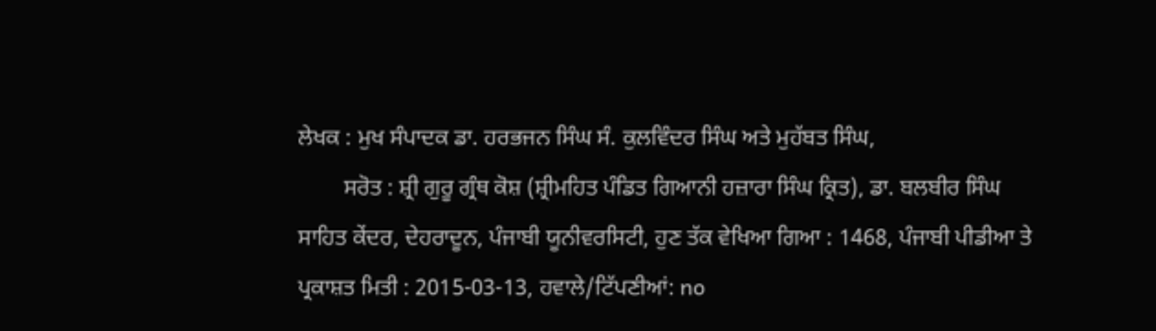ਲੇਖਕ : ਮੁਖ ਸੰਪਾਦਕ ਡਾ. ਹਰਭਜਨ ਸਿੰਘ ਸੰ. ਕੁਲਵਿੰਦਰ ਸਿੰਘ ਅਤੇ ਮੁਹੱਬਤ ਸਿੰਘ,
        ਸਰੋਤ : ਸ਼੍ਰੀ ਗੁਰੂ ਗ੍ਰੰਥ ਕੋਸ਼ (ਸ਼੍ਰੀਮਹਿਤ ਪੰਡਿਤ ਗਿਆਨੀ ਹਜ਼ਾਰਾ ਸਿੰਘ ਕ੍ਰਿਤ), ਡਾ. ਬਲਬੀਰ ਸਿੰਘ ਸਾਹਿਤ ਕੇਂਦਰ, ਦੇਹਰਾਦੂਨ, ਪੰਜਾਬੀ ਯੂਨੀਵਰਸਿਟੀ, ਹੁਣ ਤੱਕ ਵੇਖਿਆ ਗਿਆ : 1468, ਪੰਜਾਬੀ ਪੀਡੀਆ ਤੇ ਪ੍ਰਕਾਸ਼ਤ ਮਿਤੀ : 2015-03-13, ਹਵਾਲੇ/ਟਿੱਪਣੀਆਂ: no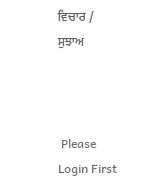ਵਿਚਾਰ / ਸੁਝਾਅ



 Please Login First